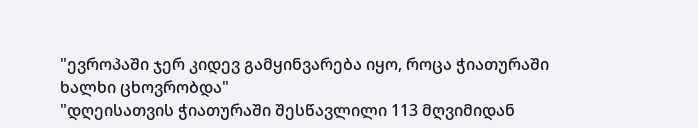"ევროპაში ჯერ კიდევ გამყინვარება იყო, როცა ჭიათურაში ხალხი ცხოვრობდა"
"დღეისათვის ჭიათურაში შესწავლილი 113 მღვიმიდან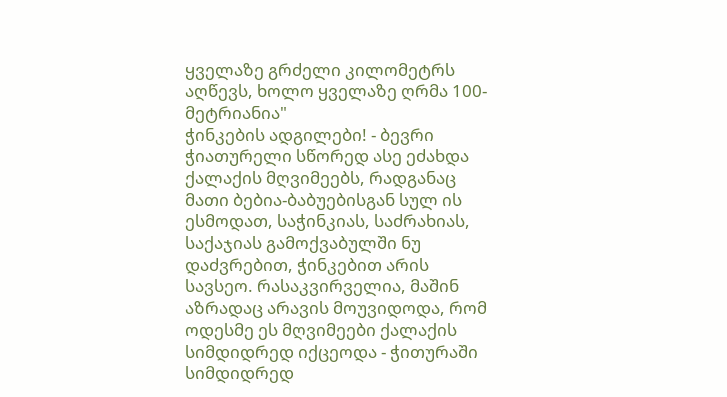ყველაზე გრძელი კილომეტრს აღწევს, ხოლო ყველაზე ღრმა 100-მეტრიანია"
ჭინკების ადგილები! - ბევრი ჭიათურელი სწორედ ასე ეძახდა ქალაქის მღვიმეებს, რადგანაც მათი ბებია-ბაბუებისგან სულ ის ესმოდათ, საჭინკიას, საძრახიას, საქაჯიას გამოქვაბულში ნუ დაძვრებით, ჭინკებით არის სავსეო. რასაკვირველია, მაშინ აზრადაც არავის მოუვიდოდა, რომ ოდესმე ეს მღვიმეები ქალაქის სიმდიდრედ იქცეოდა - ჭითურაში სიმდიდრედ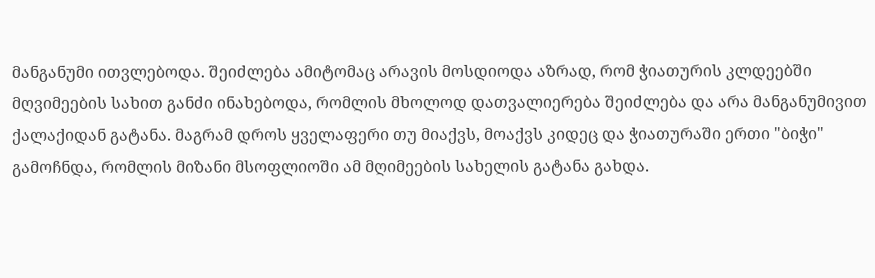მანგანუმი ითვლებოდა. შეიძლება ამიტომაც არავის მოსდიოდა აზრად, რომ ჭიათურის კლდეებში მღვიმეების სახით განძი ინახებოდა, რომლის მხოლოდ დათვალიერება შეიძლება და არა მანგანუმივით ქალაქიდან გატანა. მაგრამ დროს ყველაფერი თუ მიაქვს, მოაქვს კიდეც და ჭიათურაში ერთი "ბიჭი" გამოჩნდა, რომლის მიზანი მსოფლიოში ამ მღიმეების სახელის გატანა გახდა.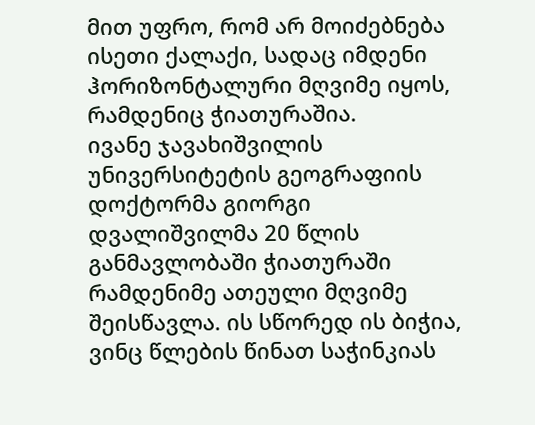მით უფრო, რომ არ მოიძებნება ისეთი ქალაქი, სადაც იმდენი ჰორიზონტალური მღვიმე იყოს, რამდენიც ჭიათურაშია.
ივანე ჯავახიშვილის უნივერსიტეტის გეოგრაფიის დოქტორმა გიორგი დვალიშვილმა 20 წლის განმავლობაში ჭიათურაში რამდენიმე ათეული მღვიმე შეისწავლა. ის სწორედ ის ბიჭია, ვინც წლების წინათ საჭინკიას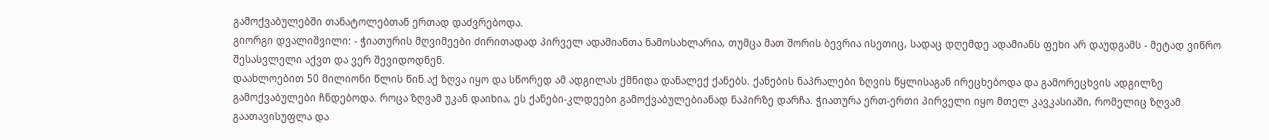გამოქვაბულებში თანატოლებთან ერთად დაძვრებოდა.
გიორგი დვალიშვილი: - ჭიათურის მღვიმეები ძირითადად პირველ ადამიანთა ნამოსახლარია, თუმცა მათ შორის ბევრია ისეთიც, სადაც დღემდე ადამიანს ფეხი არ დაუდგამს - მეტად ვიწრო შესასვლელი აქვთ და ვერ შევიდოდნენ.
დაახლოებით 50 მილიონი წლის წინ აქ ზღვა იყო და სწორედ ამ ადგილას ქმნიდა დანალექ ქანებს. ქანების ნაპრალები ზღვის წყლისაგან ირეცხებოდა და გამორეცხვის ადგილზე გამოქვაბულები ჩნდებოდა. როცა ზღვამ უკან დაიხია, ეს ქანები-კლდეები გამოქვაბულებიანად ნაპირზე დარჩა. ჭიათურა ერთ-ერთი პირველი იყო მთელ კავკასიაში, რომელიც ზღვამ გაათავისუფლა და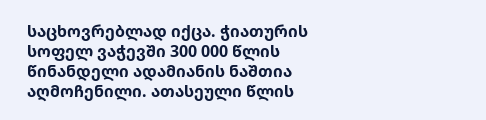საცხოვრებლად იქცა. ჭიათურის სოფელ ვაჭევში 300 000 წლის წინანდელი ადამიანის ნაშთია აღმოჩენილი. ათასეული წლის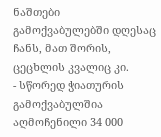ნაშთები გამოქვაბულებში დღესაც ჩანს, მათ შორის, ცეცხლის კვალიც კი.
- სწორედ ჭიათურის გამოქვაბულშია აღმოჩენილი 34 000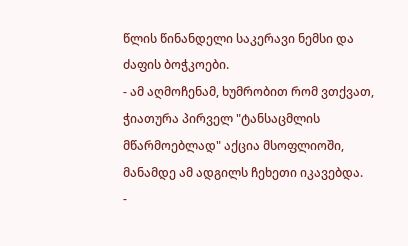წლის წინანდელი საკერავი ნემსი და ძაფის ბოჭკოები.
- ამ აღმოჩენამ, ხუმრობით რომ ვთქვათ, ჭიათურა პირველ "ტანსაცმლის მწარმოებლად" აქცია მსოფლიოში, მანამდე ამ ადგილს ჩეხეთი იკავებდა.
-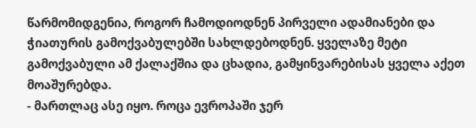წარმომიდგენია, როგორ ჩამოდიოდნენ პირველი ადამიანები და ჭიათურის გამოქვაბულებში სახლდებოდნენ. ყველაზე მეტი გამოქვაბული ამ ქალაქშია და ცხადია, გამყინვარებისას ყველა აქეთ მოაშურებდა.
- მართლაც ასე იყო. როცა ევროპაში ჯერ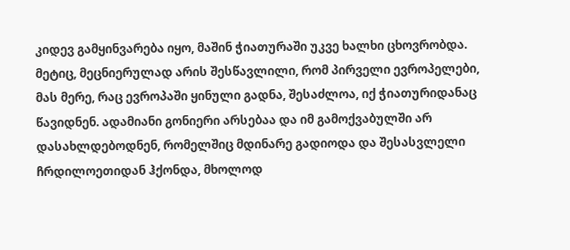კიდევ გამყინვარება იყო, მაშინ ჭიათურაში უკვე ხალხი ცხოვრობდა. მეტიც, მეცნიერულად არის შესწავლილი, რომ პირველი ევროპელები, მას მერე, რაც ევროპაში ყინული გადნა, შესაძლოა, იქ ჭიათურიდანაც წავიდნენ. ადამიანი გონიერი არსებაა და იმ გამოქვაბულში არ დასახლდებოდნენ, რომელშიც მდინარე გადიოდა და შესასვლელი ჩრდილოეთიდან ჰქონდა, მხოლოდ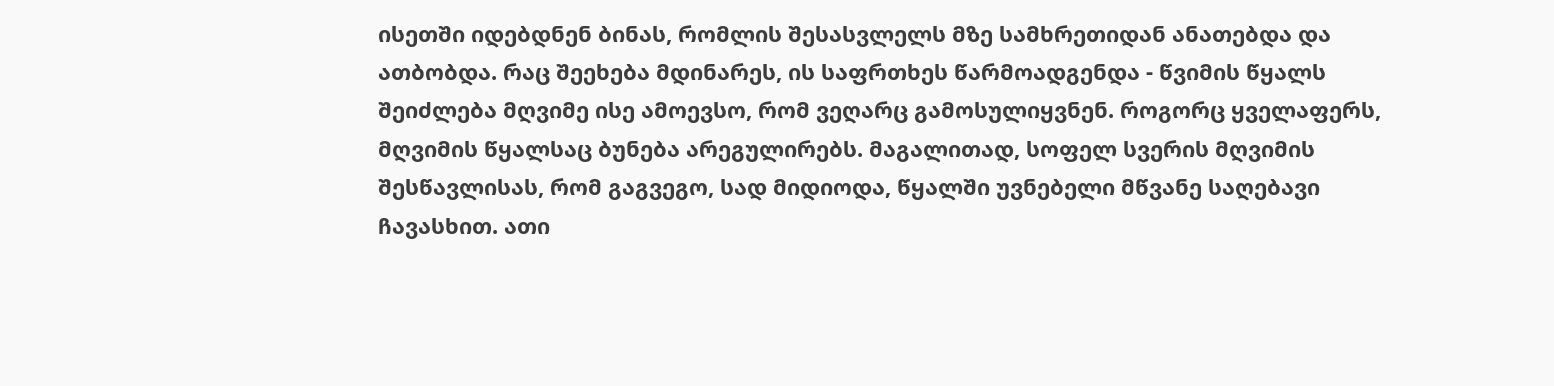ისეთში იდებდნენ ბინას, რომლის შესასვლელს მზე სამხრეთიდან ანათებდა და ათბობდა. რაც შეეხება მდინარეს, ის საფრთხეს წარმოადგენდა - წვიმის წყალს შეიძლება მღვიმე ისე ამოევსო, რომ ვეღარც გამოსულიყვნენ. როგორც ყველაფერს, მღვიმის წყალსაც ბუნება არეგულირებს. მაგალითად, სოფელ სვერის მღვიმის შესწავლისას, რომ გაგვეგო, სად მიდიოდა, წყალში უვნებელი მწვანე საღებავი ჩავასხით. ათი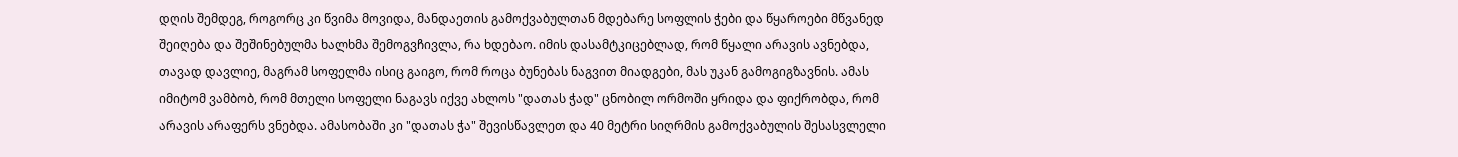დღის შემდეგ, როგორც კი წვიმა მოვიდა, მანდაეთის გამოქვაბულთან მდებარე სოფლის ჭები და წყაროები მწვანედ შეიღება და შეშინებულმა ხალხმა შემოგვჩივლა, რა ხდებაო. იმის დასამტკიცებლად, რომ წყალი არავის ავნებდა, თავად დავლიე, მაგრამ სოფელმა ისიც გაიგო, რომ როცა ბუნებას ნაგვით მიადგები, მას უკან გამოგიგზავნის. ამას იმიტომ ვამბობ, რომ მთელი სოფელი ნაგავს იქვე ახლოს "დათას ჭად" ცნობილ ორმოში ყრიდა და ფიქრობდა, რომ არავის არაფერს ვნებდა. ამასობაში კი "დათას ჭა" შევისწავლეთ და 40 მეტრი სიღრმის გამოქვაბულის შესასვლელი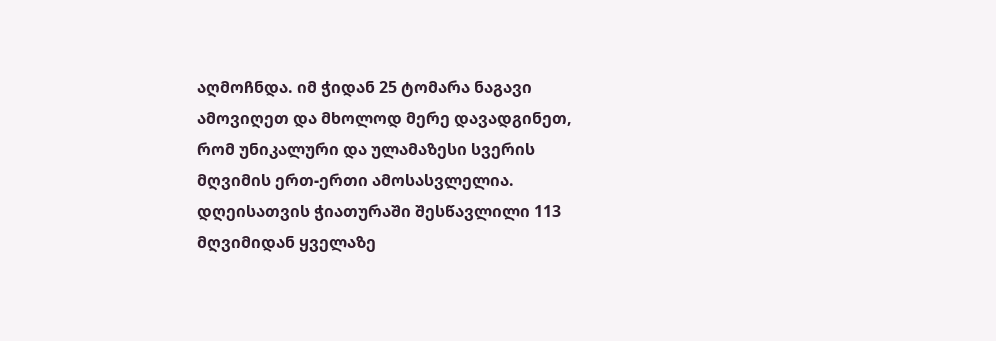აღმოჩნდა. იმ ჭიდან 25 ტომარა ნაგავი ამოვიღეთ და მხოლოდ მერე დავადგინეთ, რომ უნიკალური და ულამაზესი სვერის მღვიმის ერთ-ერთი ამოსასვლელია. დღეისათვის ჭიათურაში შესწავლილი 113 მღვიმიდან ყველაზე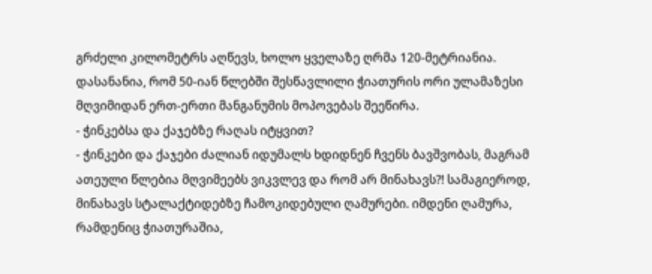გრძელი კილომეტრს აღწევს, ხოლო ყველაზე ღრმა 120-მეტრიანია. დასანანია, რომ 50-იან წლებში შესწავლილი ჭიათურის ორი ულამაზესი მღვიმიდან ერთ-ერთი მანგანუმის მოპოვებას შეეწირა.
- ჭინკებსა და ქაჯებზე რაღას იტყვით?
- ჭინკები და ქაჯები ძალიან იდუმალს ხდიდნენ ჩვენს ბავშვობას, მაგრამ ათეული წლებია მღვიმეებს ვიკვლევ და რომ არ მინახავს?! სამაგიეროდ, მინახავს სტალაქტიდებზე ჩამოკიდებული ღამურები. იმდენი ღამურა, რამდენიც ჭიათურაშია,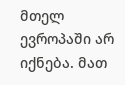მთელ ევროპაში არ იქნება. მათ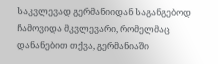საკვლევად გერმანიიდან საგანგებოდ ჩამოვიდა მკვლევარი, რომელმაც დანანებით თქვა, გერმანიაში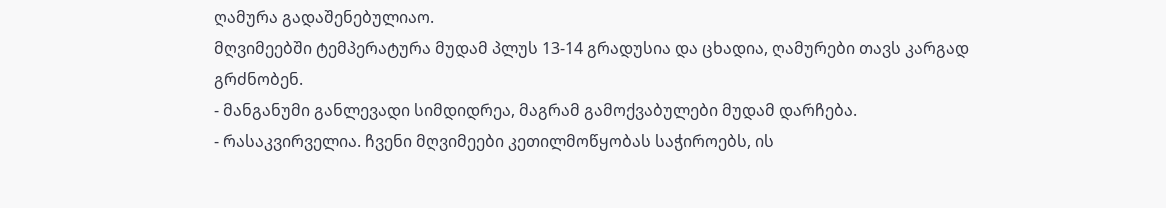ღამურა გადაშენებულიაო.
მღვიმეებში ტემპერატურა მუდამ პლუს 13-14 გრადუსია და ცხადია, ღამურები თავს კარგად გრძნობენ.
- მანგანუმი განლევადი სიმდიდრეა, მაგრამ გამოქვაბულები მუდამ დარჩება.
- რასაკვირველია. ჩვენი მღვიმეები კეთილმოწყობას საჭიროებს, ის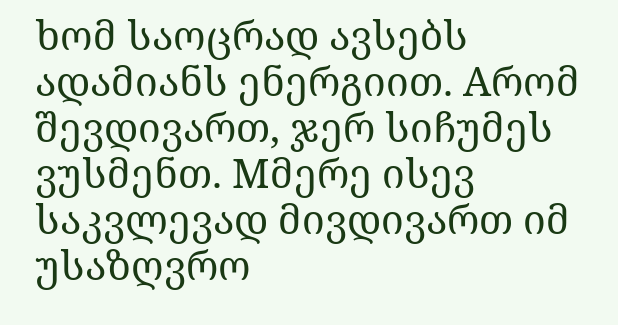ხომ საოცრად ავსებს ადამიანს ენერგიით. Aრომ შევდივართ, ჯერ სიჩუმეს ვუსმენთ. Mმერე ისევ საკვლევად მივდივართ იმ უსაზღვრო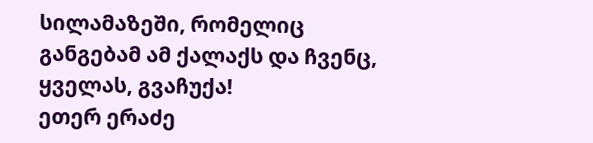სილამაზეში, რომელიც განგებამ ამ ქალაქს და ჩვენც, ყველას, გვაჩუქა!
ეთერ ერაძე